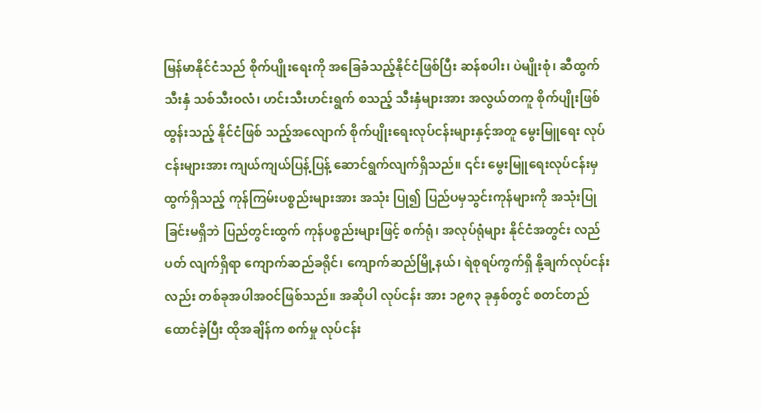မြန်မာနိုင်ငံသည် စိုက်ပျိုးရေးကို အခြေခံသည့်နိုင်ငံဖြစ်ပြီး ဆန်စပါး၊ ပဲမျိုးစုံ၊ ဆီထွက်သီးနှံ သစ်သီးဝလံ၊ ဟင်းသီးဟင်းရွက် စသည့် သီးနှံများအား အလွယ်တကူ စိုက်ပျိုးဖြစ်ထွန်းသည့် နိုင်ငံဖြစ် သည့်အလျောက် စိုက်ပျိုးရေးလုပ်ငန်းများနှင့်အတူ မွေးမြူရေး လုပ်ငန်းများအား ကျယ်ကျယ်ပြန့်ပြန့် ဆောင်ရွက်လျက်ရှိသည်။ ၎င်း မွေးမြူရေးလုပ်ငန်းမှ ထွက်ရှိသည့် ကုန်ကြမ်းပစ္စည်းများအား အသုံး ပြု၍ ပြည်ပမှသွင်းကုန်များကို အသုံးပြုခြင်းမရှိဘဲ ပြည်တွင်းထွက် ကုန်ပစ္စည်းများဖြင့် စက်ရုံ၊ အလုပ်ရုံများ နိုင်ငံအတွင်း လည်ပတ် လျက်ရှိရာ ကျောက်ဆည်ခရိုင်၊ ကျောက်ဆည်မြို့နယ်၊ ရဲစုရပ်ကွက်ရှိ နို့ချက်လုပ်ငန်းလည်း တစ်ခုအပါအဝင်ဖြစ်သည်။ အဆိုပါ လုပ်ငန်း အား ၁၉၈၃ ခုနှစ်တွင် စတင်တည်ထောင်ခဲ့ပြီး ထိုအချိန်က စက်မှု လုပ်ငန်း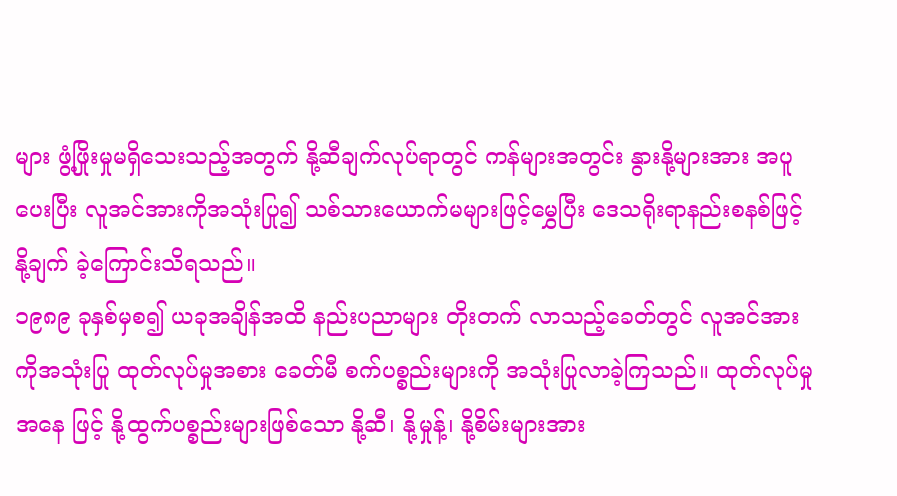များ ဖွံ့ဖြိုးမှုမရှိသေးသည့်အတွက် နို့ဆီချက်လုပ်ရာတွင် ကန်များအတွင်း နွားနို့များအား အပူပေးပြီး လူအင်အားကိုအသုံးပြု၍ သစ်သားယောက်မများဖြင့်မွှေပြီး ဒေသရိုးရာနည်းစနစ်ဖြင့် နို့ချက် ခဲ့ကြောင်းသိရသည်။
၁၉၈၉ ခုနှစ်မှစ၍ ယခုအချိန်အထိ နည်းပညာများ တိုးတက် လာသည့်ခေတ်တွင် လူအင်အားကိုအသုံးပြု ထုတ်လုပ်မှုအစား ခေတ်မီ စက်ပစ္စည်းများကို အသုံးပြုလာခဲ့ကြသည်။ ထုတ်လုပ်မှုအနေ ဖြင့် နို့ထွက်ပစ္စည်းများဖြစ်သော နို့ဆီ၊ နို့မှုန့်၊ နို့စိမ်းများအား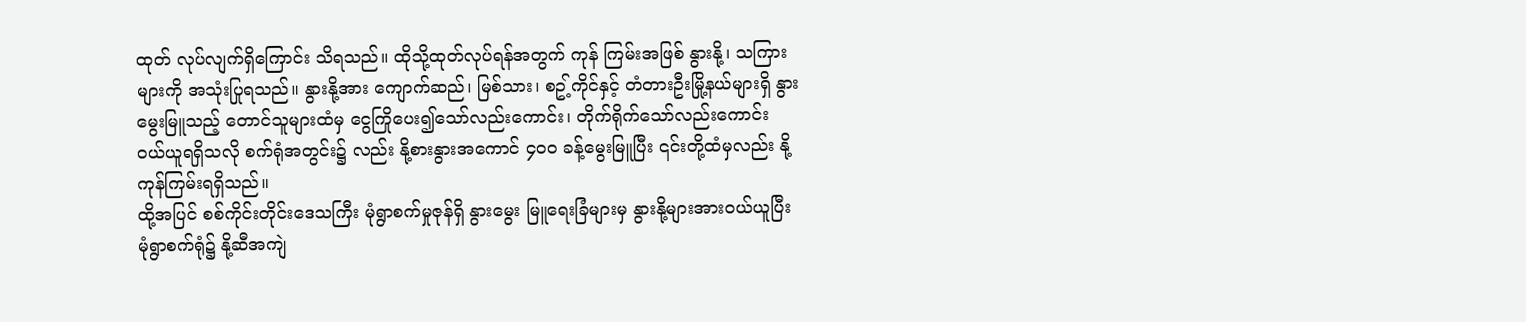ထုတ် လုပ်လျက်ရှိကြောင်း သိရသည်။ ထိုသို့ထုတ်လုပ်ရန်အတွက် ကုန် ကြမ်းအဖြစ် နွားနို့၊ သကြားများကို အသုံးပြုရသည်။ နွားနို့အား ကျောက်ဆည်၊ မြစ်သား၊ စဥ့်ကိုင်နှင့် တံတားဦးမြို့နယ်များရှိ နွား မွေးမြူသည့် တောင်သူများထံမှ ငွေကြိုပေး၍သော်လည်းကောင်း၊ တိုက်ရိုက်သော်လည်းကောင်း ဝယ်ယူရရှိသလို စက်ရုံအတွင်း၌ လည်း နို့စားနွားအကောင် ၄၀ဝ ခန့်မွေးမြူပြီး ၎င်းတို့ထံမှလည်း နို့ ကုန်ကြမ်းရရှိသည်။
ထို့အပြင် စစ်ကိုင်းတိုင်းဒေသကြီး မုံရွာစက်မှုဇုန်ရှိ နွားမွေး မြူရေးခြံများမှ နွားနို့များအားဝယ်ယူပြီး မုံရွာစက်ရုံ၌ နို့ဆီအကျဲ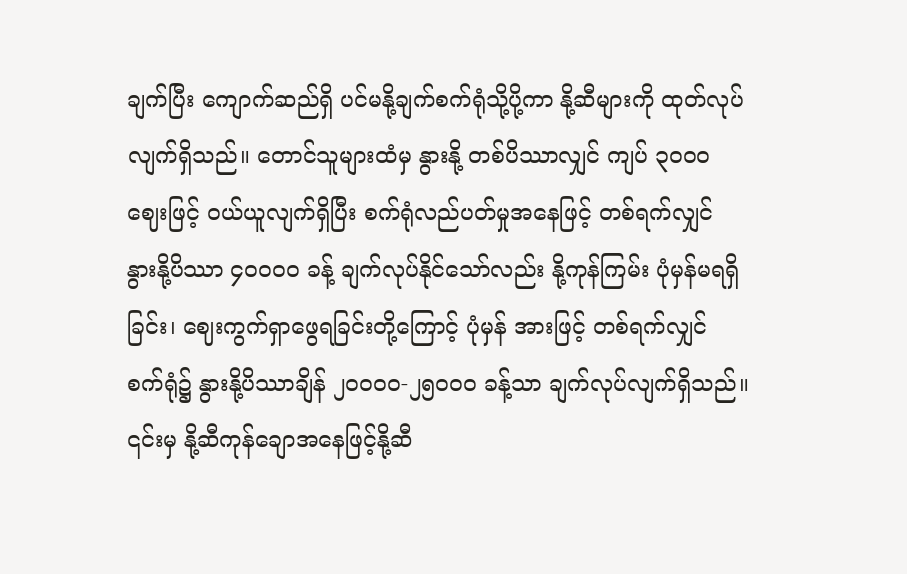ချက်ပြီး ကျောက်ဆည်ရှိ ပင်မနို့ချက်စက်ရုံသို့ပို့ကာ နို့ဆီများကို ထုတ်လုပ်လျက်ရှိသည်။ တောင်သူများထံမှ နွားနို့ တစ်ပိဿာလျှင် ကျပ် ၃၀ဝ၀ ဈေးဖြင့် ဝယ်ယူလျက်ရှိပြီး စက်ရုံလည်ပတ်မှုအနေဖြင့် တစ်ရက်လျှင် နွားနို့ပိဿာ ၄၀ဝ၀ဝ ခန့် ချက်လုပ်နိုင်သော်လည်း နို့ကုန်ကြမ်း ပုံမှန်မရရှိခြင်း၊ ဈေးကွက်ရှာဖွေရခြင်းတို့ကြောင့် ပုံမှန် အားဖြင့် တစ်ရက်လျှင် စက်ရုံ၌ နွားနို့ပိဿာချိန် ၂၀ဝ၀ဝ-၂၅၀ဝ၀ ခန့်သာ ချက်လုပ်လျက်ရှိသည်။
၎င်းမှ နို့ဆီကုန်ချောအနေဖြင့်နို့ဆီ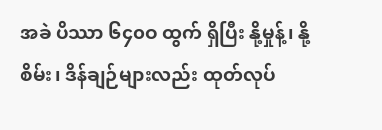အခဲ ပိဿာ ၆၄၀ဝ ထွက် ရှိပြီး နို့မှုန့်၊ နို့စိမ်း၊ ဒိန်ချဉ်များလည်း ထုတ်လုပ်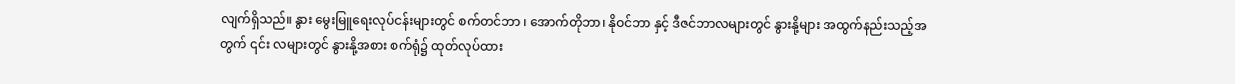လျက်ရှိသည်။ နွား မွေးမြူရေးလုပ်ငန်းများတွင် စက်တင်ဘာ ၊ အောက်တိုဘာ၊ နိုဝင်ဘာ နှင့် ဒီဇင်ဘာလများတွင် နွားနို့များ အထွက်နည်းသည့်အတွက် ၎င်း လများတွင် နွားနို့အစား စက်ရုံ၌ ထုတ်လုပ်ထား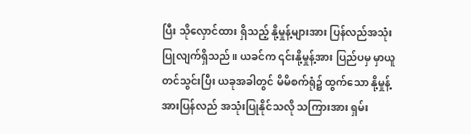ပြီး သိုလှောင်ထား ရှိသည့် နို့မှုန့်များအား ပြန်လည်အသုံးပြုလျက်ရှိသည်။ ယခင်က ၎င်းနို့မှုန့်အား ပြည်ပမှ မှာယူတင်သွင်းပြီး ယခုအခါတွင် မိမိစက်ရုံ၌ ထွက်သော နို့မှုန့်အားပြန်လည် အသုံးပြုနိုင်သလို သကြားအား ရှမ်း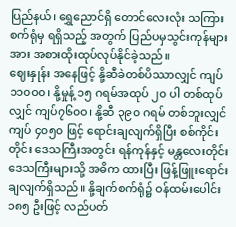ပြည်နယ်၊ ရွှေညောင်ရှိ တောင်လေးလုံး သကြားစက်ရုံမှ ရရှိသည့် အတွက် ပြည်ပမှသွင်းကုန်များအား အစားထိုးထုပ်လုပ်နိုင်ခဲ့သည်။
ဈေးနှုန်း အနေဖြင့် နို့ဆီခဲတစ်ပိဿာလျှင် ကျပ် ၁၁၀ဝ၀၊ နို့မှုန့် ၁၅ ဂရမ်အထုပ် ၂၀ ပါ တစ်ထုပ်လျှင် ကျပ်၇၆၀ဝ၊ နို့ဆီ ၃၉၀ ဂရမ် တစ်ဘူးလျှင် ကျပ် ၄၀၅၀ ဖြင့် ရောင်းချလျက်ရှိပြီး စစ်ကိုင်းတိုင်း ဒေသကြီးအတွင်း ရန်ကုန်နှင့် မန္တလေးတိုင်းဒေသကြီးများသို့ အဓိက ထားပြီး ဖြန့်ဖြူးရောင်းချလျက်ရှိသည်။ နို့ချက်စက်ရုံ၌ ဝန်ထမ်းပေါင်း ၁၈၅ ဦးဖြင့် လည်ပတ်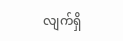လျက်ရှိ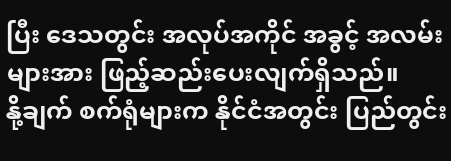ပြီး ဒေသတွင်း အလုပ်အကိုင် အခွင့် အလမ်းများအား ဖြည့်ဆည်းပေးလျက်ရှိသည်။
နို့ချက် စက်ရုံများက နိုင်ငံအတွင်း ပြည်တွင်း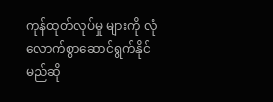ကုန်ထုတ်လုပ်မှု များကို လုံလောက်စွာဆောင်ရွက်နိုင်မည်ဆို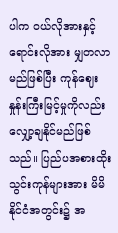ပါက ဝယ်လိုအားနှင့် ရောင်းလိုအား မျှတလာမည်ဖြစ်ပြီး ကုန်ဈေးနှုန်းကြီးမြင့်မှုကိုလည်း လျှော့ချနိုင်မည်ဖြစ်သည်။ ပြည်ပအစားထိုး သွင်းကုန်များအား မိမိ နိုင်ငံအတွင်း၌ အ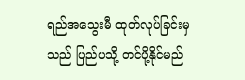ရည်အသွေးမီ ထုတ်လုပ်ခြင်းမှသည် ပြည်ပသို့ တင်ပို့နိုင်မည်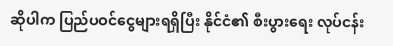ဆိုပါက ပြည်ပဝင်ငွေများရရှိပြီး နိုင်ငံ၏ စီးပွားရေး လုပ်ငန်း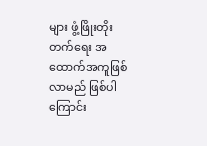များ ဖွံ့ဖြိုးတိုးတက်ရေး အထောက်အကူဖြစ်လာမည် ဖြစ်ပါ ကြောင်း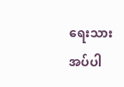ရေးသားအပ်ပါ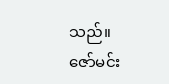သည်။
ဇော်မင်း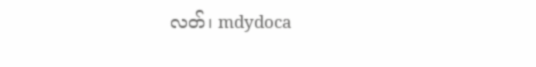လတ်၊ mdydoca